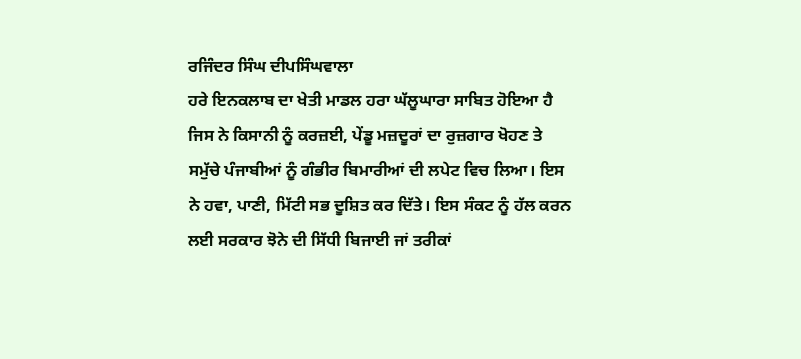ਰਜਿੰਦਰ ਸਿੰਘ ਦੀਪਸਿੰਘਵਾਲਾ
ਹਰੇ ਇਨਕਲਾਬ ਦਾ ਖੇਤੀ ਮਾਡਲ ਹਰਾ ਘੱਲੂਘਾਰਾ ਸਾਬਿਤ ਹੋਇਆ ਹੈ ਜਿਸ ਨੇ ਕਿਸਾਨੀ ਨੂੰ ਕਰਜ਼ਈ, ਪੇਂਡੂ ਮਜ਼ਦੂਰਾਂ ਦਾ ਰੁਜ਼ਗਾਰ ਖੋਹਣ ਤੇ ਸਮੁੱਚੇ ਪੰਜਾਬੀਆਂ ਨੂੰ ਗੰਭੀਰ ਬਿਮਾਰੀਆਂ ਦੀ ਲਪੇਟ ਵਿਚ ਲਿਆ। ਇਸ ਨੇ ਹਵਾ, ਪਾਣੀ, ਮਿੱਟੀ ਸਭ ਦੂਸ਼ਿਤ ਕਰ ਦਿੱਤੇ। ਇਸ ਸੰਕਟ ਨੂੰ ਹੱਲ ਕਰਨ ਲਈ ਸਰਕਾਰ ਝੋਨੇ ਦੀ ਸਿੱਧੀ ਬਿਜਾਈ ਜਾਂ ਤਰੀਕਾਂ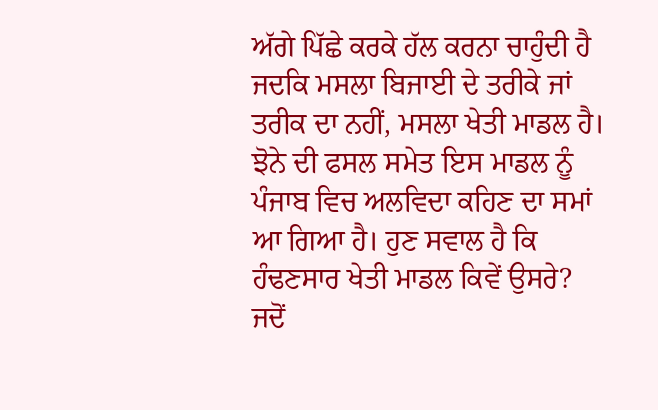ਅੱਗੇ ਪਿੱਛੇ ਕਰਕੇ ਹੱਲ ਕਰਨਾ ਚਾਹੁੰਦੀ ਹੈ ਜਦਕਿ ਮਸਲਾ ਬਿਜਾਈ ਦੇ ਤਰੀਕੇ ਜਾਂ ਤਰੀਕ ਦਾ ਨਹੀਂ, ਮਸਲਾ ਖੇਤੀ ਮਾਡਲ ਹੈ। ਝੋਨੇ ਦੀ ਫਸਲ ਸਮੇਤ ਇਸ ਮਾਡਲ ਨੂੰ ਪੰਜਾਬ ਵਿਚ ਅਲਵਿਦਾ ਕਹਿਣ ਦਾ ਸਮਾਂ ਆ ਗਿਆ ਹੈ। ਹੁਣ ਸਵਾਲ ਹੈ ਕਿ ਹੰਢਣਸਾਰ ਖੇਤੀ ਮਾਡਲ ਕਿਵੇਂ ਉਸਰੇ?
ਜਦੋਂ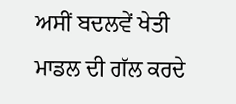ਅਸੀਂ ਬਦਲਵੇਂ ਖੇਤੀ ਮਾਡਲ ਦੀ ਗੱਲ ਕਰਦੇ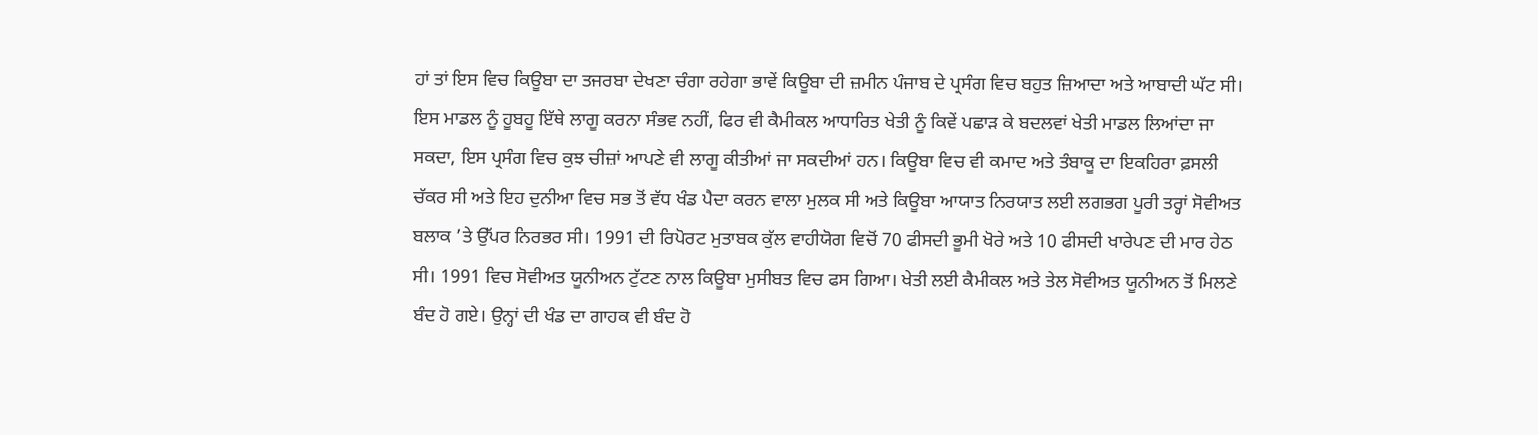ਹਾਂ ਤਾਂ ਇਸ ਵਿਚ ਕਿਊਬਾ ਦਾ ਤਜਰਬਾ ਦੇਖਣਾ ਚੰਗਾ ਰਹੇਗਾ ਭਾਵੇਂ ਕਿਊਬਾ ਦੀ ਜ਼ਮੀਨ ਪੰਜਾਬ ਦੇ ਪ੍ਰਸੰਗ ਵਿਚ ਬਹੁਤ ਜ਼ਿਆਦਾ ਅਤੇ ਆਬਾਦੀ ਘੱਟ ਸੀ। ਇਸ ਮਾਡਲ ਨੂੰ ਹੂਬਹੂ ਇੱਥੇ ਲਾਗੂ ਕਰਨਾ ਸੰਭਵ ਨਹੀਂ, ਫਿਰ ਵੀ ਕੈਮੀਕਲ ਆਧਾਰਿਤ ਖੇਤੀ ਨੂੰ ਕਿਵੇਂ ਪਛਾੜ ਕੇ ਬਦਲਵਾਂ ਖੇਤੀ ਮਾਡਲ ਲਿਆਂਦਾ ਜਾ ਸਕਦਾ, ਇਸ ਪ੍ਰਸੰਗ ਵਿਚ ਕੁਝ ਚੀਜ਼ਾਂ ਆਪਣੇ ਵੀ ਲਾਗੂ ਕੀਤੀਆਂ ਜਾ ਸਕਦੀਆਂ ਹਨ। ਕਿਊਬਾ ਵਿਚ ਵੀ ਕਮਾਦ ਅਤੇ ਤੰਬਾਕੂ ਦਾ ਇਕਹਿਰਾ ਫ਼ਸਲੀ ਚੱਕਰ ਸੀ ਅਤੇ ਇਹ ਦੁਨੀਆ ਵਿਚ ਸਭ ਤੋਂ ਵੱਧ ਖੰਡ ਪੈਦਾ ਕਰਨ ਵਾਲਾ ਮੁਲਕ ਸੀ ਅਤੇ ਕਿਊਬਾ ਆਯਾਤ ਨਿਰਯਾਤ ਲਈ ਲਗਭਗ ਪੂਰੀ ਤਰ੍ਹਾਂ ਸੋਵੀਅਤ ਬਲਾਕ ’ਤੇ ਉੱਪਰ ਨਿਰਭਰ ਸੀ। 1991 ਦੀ ਰਿਪੋਰਟ ਮੁਤਾਬਕ ਕੁੱਲ ਵਾਹੀਯੋਗ ਵਿਚੋਂ 70 ਫੀਸਦੀ ਭੂਮੀ ਖੋਰੇ ਅਤੇ 10 ਫੀਸਦੀ ਖਾਰੇਪਣ ਦੀ ਮਾਰ ਹੇਠ ਸੀ। 1991 ਵਿਚ ਸੋਵੀਅਤ ਯੂਨੀਅਨ ਟੁੱਟਣ ਨਾਲ ਕਿਊਬਾ ਮੁਸੀਬਤ ਵਿਚ ਫਸ ਗਿਆ। ਖੇਤੀ ਲਈ ਕੈਮੀਕਲ ਅਤੇ ਤੇਲ ਸੋਵੀਅਤ ਯੂਨੀਅਨ ਤੋਂ ਮਿਲਣੇ ਬੰਦ ਹੋ ਗਏ। ਉਨ੍ਹਾਂ ਦੀ ਖੰਡ ਦਾ ਗਾਹਕ ਵੀ ਬੰਦ ਹੋ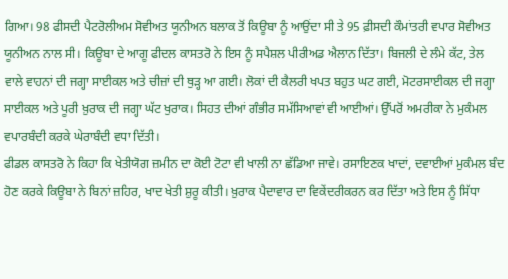ਗਿਆ। 98 ਫੀਸਦੀ ਪੈਟਰੋਲੀਅਮ ਸੋਵੀਅਤ ਯੂਨੀਅਨ ਬਲਾਕ ਤੋਂ ਕਿਊਬਾ ਨੂੰ ਆਉਂਦਾ ਸੀ ਤੇ 95 ਫ਼ੀਸਦੀ ਕੌਮਾਂਤਰੀ ਵਪਾਰ ਸੋਵੀਅਤ ਯੂਨੀਅਨ ਨਾਲ ਸੀ। ਕਿਊਬਾ ਦੇ ਆਗੂ ਫੀਦਲ ਕਾਸਤਰੋ ਨੇ ਇਸ ਨੂੰ ਸਪੈਸ਼ਲ ਪੀਰੀਅਡ ਐਲਾਨ ਦਿੱਤਾ। ਬਿਜਲੀ ਦੇ ਲੰਮੇ ਕੱਟ, ਤੇਲ ਵਾਲੇ ਵਾਹਨਾਂ ਦੀ ਜਗ੍ਹਾ ਸਾਈਕਲ ਅਤੇ ਚੀਜ਼ਾਂ ਦੀ ਥੁੜ੍ਹ ਆ ਗਈ। ਲੋਕਾਂ ਦੀ ਕੈਲਰੀ ਖਪਤ ਬਹੁਤ ਘਟ ਗਈ, ਮੋਟਰਸਾਈਕਲ ਦੀ ਜਗ੍ਹਾ ਸਾਈਕਲ ਅਤੇ ਪੂਰੀ ਖ਼ੁਰਾਕ ਦੀ ਜਗ੍ਹਾ ਘੱਟ ਖੁਰਾਕ। ਸਿਹਤ ਦੀਆਂ ਗੰਭੀਰ ਸਮੱਸਿਆਵਾਂ ਵੀ ਆਈਆਂ। ਉੱਪਰੋਂ ਅਮਰੀਕਾ ਨੇ ਮੁਕੰਮਲ ਵਪਾਰਬੰਦੀ ਕਰਕੇ ਘੇਰਾਬੰਦੀ ਵਧਾ ਦਿੱਤੀ।
ਫੀਡਲ ਕਾਸਤਰੋ ਨੇ ਕਿਹਾ ਕਿ ਖੇਤੀਯੋਗ ਜ਼ਮੀਨ ਦਾ ਕੋਈ ਟੋਟਾ ਵੀ ਖਾਲੀ ਨਾ ਛੱਡਿਆ ਜਾਵੇ। ਰਸਾਇਣਕ ਖਾਦਾਂ, ਦਵਾਈਆਂ ਮੁਕੰਮਲ ਬੰਦ ਹੋਣ ਕਰਕੇ ਕਿਊਬਾ ਨੇ ਬਿਨਾਂ ਜ਼ਹਿਰ, ਖਾਦ ਖੇਤੀ ਸ਼ੁਰੂ ਕੀਤੀ। ਖ਼ੁਰਾਕ ਪੈਦਾਵਾਰ ਦਾ ਵਿਕੇਂਦਰੀਕਰਨ ਕਰ ਦਿੱਤਾ ਅਤੇ ਇਸ ਨੂੰ ਸਿੱਧਾ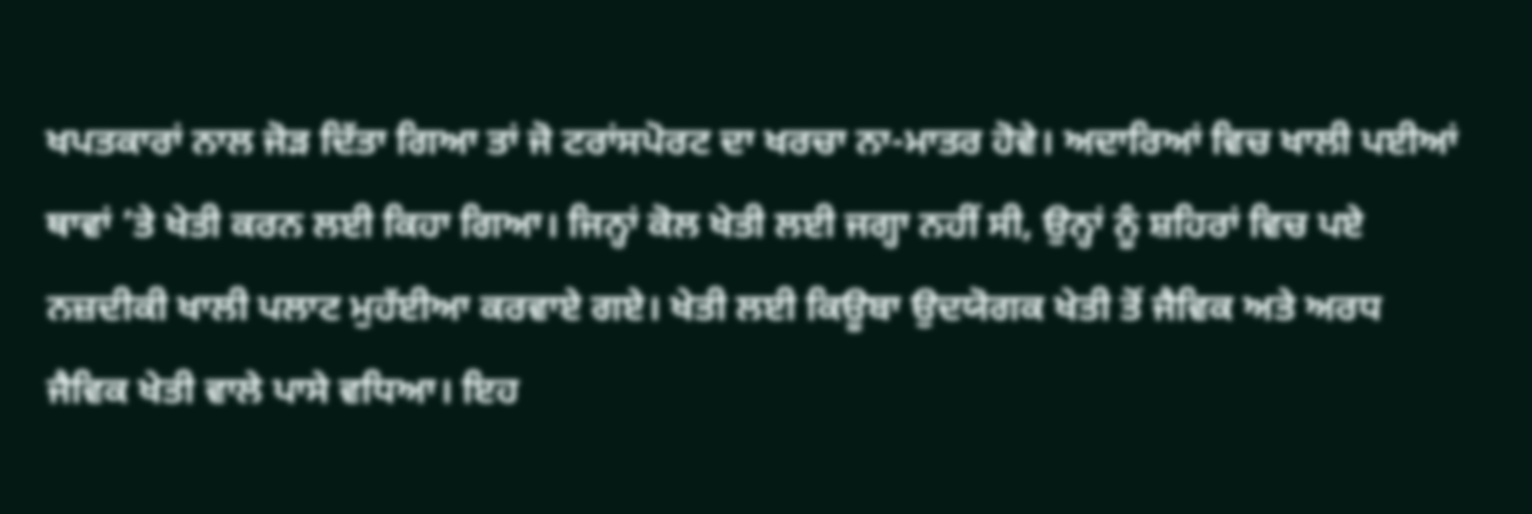ਖਪਤਕਾਰਾਂ ਨਾਲ ਜੋੜ ਦਿੱਤਾ ਗਿਆ ਤਾਂ ਜੋ ਟਰਾਂਸਪੋਰਟ ਦਾ ਖਰਚਾ ਨਾ-ਮਾਤਰ ਹੋਵੇ। ਅਦਾਰਿਆਂ ਵਿਚ ਖਾਲੀ ਪਈਆਂ ਥਾਵਾਂ ’ਤੇ ਖੇਤੀ ਕਰਨ ਲਈ ਕਿਹਾ ਗਿਆ। ਜਿਨ੍ਹਾਂ ਕੋਲ ਖੇਤੀ ਲਈ ਜਗ੍ਹਾ ਨਹੀਂ ਸੀ, ਉਨ੍ਹਾਂ ਨੂੰ ਸ਼ਹਿਰਾਂ ਵਿਚ ਪਏ ਨਜ਼ਦੀਕੀ ਖਾਲੀ ਪਲਾਟ ਮੁਹੱਈਆ ਕਰਵਾਏ ਗਏ। ਖੇਤੀ ਲਈ ਕਿਊਬਾ ਉਦਯੋਗਕ ਖੇਤੀ ਤੋਂ ਜੈਵਿਕ ਅਤੇ ਅਰਧ ਜੈਵਿਕ ਖੇਤੀ ਵਾਲੇ ਪਾਸੇ ਵਧਿਆ। ਇਹ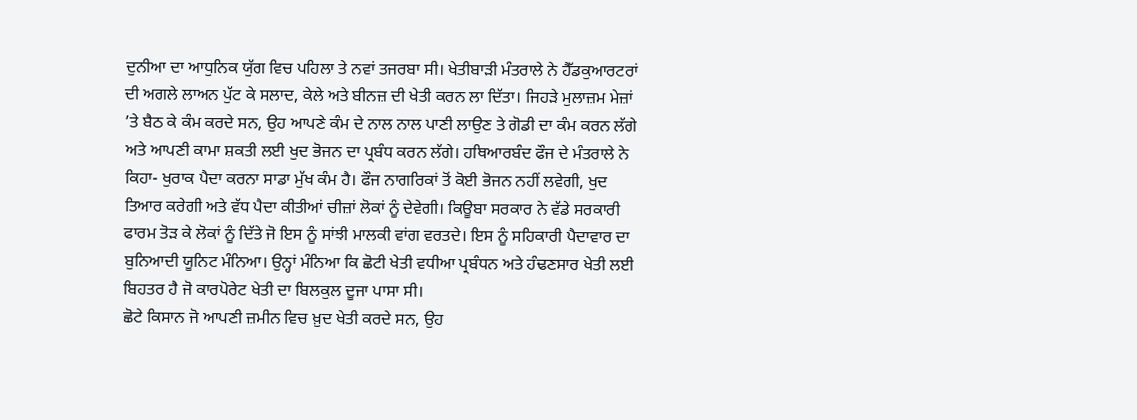ਦੁਨੀਆ ਦਾ ਆਧੁਨਿਕ ਯੁੱਗ ਵਿਚ ਪਹਿਲਾ ਤੇ ਨਵਾਂ ਤਜਰਬਾ ਸੀ। ਖੇਤੀਬਾੜੀ ਮੰਤਰਾਲੇ ਨੇ ਹੈੱਡਕੁਆਰਟਰਾਂ ਦੀ ਅਗਲੇ ਲਾਅਨ ਪੁੱਟ ਕੇ ਸਲਾਦ, ਕੇਲੇ ਅਤੇ ਬੀਨਜ਼ ਦੀ ਖੇਤੀ ਕਰਨ ਲਾ ਦਿੱਤਾ। ਜਿਹੜੇ ਮੁਲਾਜ਼ਮ ਮੇਜ਼ਾਂ ’ਤੇ ਬੈਠ ਕੇ ਕੰਮ ਕਰਦੇ ਸਨ, ਉਹ ਆਪਣੇ ਕੰਮ ਦੇ ਨਾਲ ਨਾਲ ਪਾਣੀ ਲਾਉਣ ਤੇ ਗੋਡੀ ਦਾ ਕੰਮ ਕਰਨ ਲੱਗੇ ਅਤੇ ਆਪਣੀ ਕਾਮਾ ਸ਼ਕਤੀ ਲਈ ਖੁਦ ਭੋਜਨ ਦਾ ਪ੍ਰਬੰਧ ਕਰਨ ਲੱਗੇ। ਹਥਿਆਰਬੰਦ ਫੌਜ ਦੇ ਮੰਤਰਾਲੇ ਨੇ ਕਿਹਾ- ਖੁਰਾਕ ਪੈਦਾ ਕਰਨਾ ਸਾਡਾ ਮੁੱਖ ਕੰਮ ਹੈ। ਫੌਜ ਨਾਗਰਿਕਾਂ ਤੋਂ ਕੋਈ ਭੋਜਨ ਨਹੀਂ ਲਵੇਗੀ, ਖੁਦ ਤਿਆਰ ਕਰੇਗੀ ਅਤੇ ਵੱਧ ਪੈਦਾ ਕੀਤੀਆਂ ਚੀਜ਼ਾਂ ਲੋਕਾਂ ਨੂੰ ਦੇਵੇਗੀ। ਕਿਊਬਾ ਸਰਕਾਰ ਨੇ ਵੱਡੇ ਸਰਕਾਰੀ ਫਾਰਮ ਤੋੜ ਕੇ ਲੋਕਾਂ ਨੂੰ ਦਿੱਤੇ ਜੋ ਇਸ ਨੂੰ ਸਾਂਝੀ ਮਾਲਕੀ ਵਾਂਗ ਵਰਤਦੇ। ਇਸ ਨੂੰ ਸਹਿਕਾਰੀ ਪੈਦਾਵਾਰ ਦਾ ਬੁਨਿਆਦੀ ਯੂਨਿਟ ਮੰਨਿਆ। ਉਨ੍ਹਾਂ ਮੰਨਿਆ ਕਿ ਛੋਟੀ ਖੇਤੀ ਵਧੀਆ ਪ੍ਰਬੰਧਨ ਅਤੇ ਹੰਢਣਸਾਰ ਖੇਤੀ ਲਈ ਬਿਹਤਰ ਹੈ ਜੋ ਕਾਰਪੋਰੇਟ ਖੇਤੀ ਦਾ ਬਿਲਕੁਲ ਦੂਜਾ ਪਾਸਾ ਸੀ।
ਛੋਟੇ ਕਿਸਾਨ ਜੋ ਆਪਣੀ ਜ਼ਮੀਨ ਵਿਚ ਖ਼ੁਦ ਖੇਤੀ ਕਰਦੇ ਸਨ, ਉਹ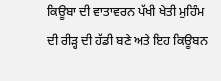ਕਿਊਬਾ ਦੀ ਵਾਤਾਵਰਨ ਪੱਖੀ ਖੇਤੀ ਮੁਹਿੰਮ ਦੀ ਰੀੜ੍ਹ ਦੀ ਹੱਡੀ ਬਣੇ ਅਤੇ ਇਹ ਕਿਊਬਨ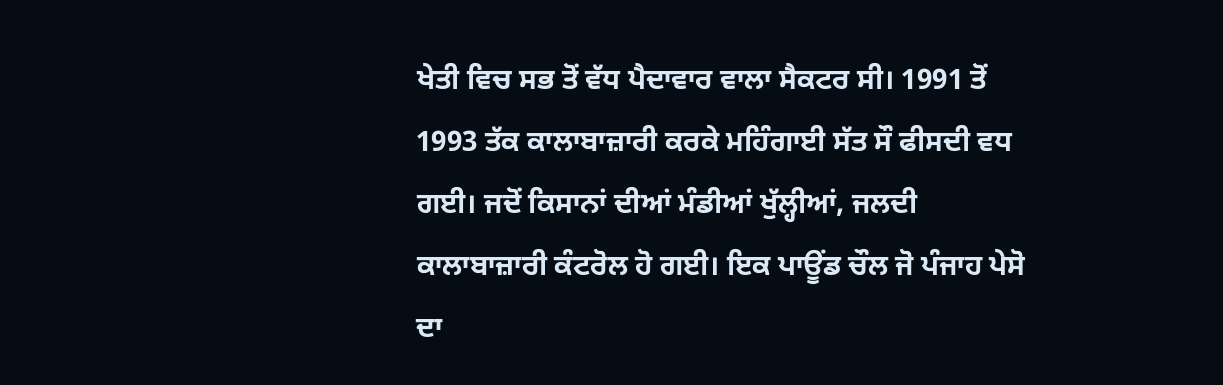ਖੇਤੀ ਵਿਚ ਸਭ ਤੋਂ ਵੱਧ ਪੈਦਾਵਾਰ ਵਾਲਾ ਸੈਕਟਰ ਸੀ। 1991 ਤੋਂ 1993 ਤੱਕ ਕਾਲਾਬਾਜ਼ਾਰੀ ਕਰਕੇ ਮਹਿੰਗਾਈ ਸੱਤ ਸੌ ਫੀਸਦੀ ਵਧ ਗਈ। ਜਦੋਂ ਕਿਸਾਨਾਂ ਦੀਆਂ ਮੰਡੀਆਂ ਖੁੱਲ੍ਹੀਆਂ, ਜਲਦੀ ਕਾਲਾਬਾਜ਼ਾਰੀ ਕੰਟਰੋਲ ਹੋ ਗਈ। ਇਕ ਪਾਊਂਡ ਚੌਲ ਜੋ ਪੰਜਾਹ ਪੇਸੋ ਦਾ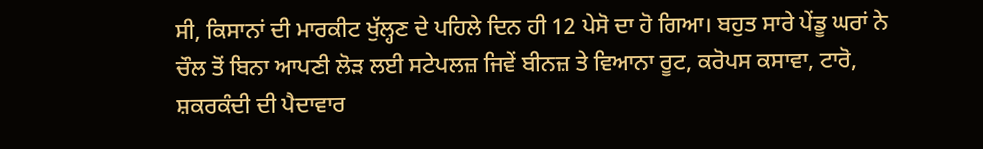ਸੀ, ਕਿਸਾਨਾਂ ਦੀ ਮਾਰਕੀਟ ਖੁੱਲ੍ਹਣ ਦੇ ਪਹਿਲੇ ਦਿਨ ਹੀ 12 ਪੇਸੋ ਦਾ ਹੋ ਗਿਆ। ਬਹੁਤ ਸਾਰੇ ਪੇਂਡੂ ਘਰਾਂ ਨੇ ਚੌਲ ਤੋਂ ਬਿਨਾ ਆਪਣੀ ਲੋੜ ਲਈ ਸਟੇਪਲਜ਼ ਜਿਵੇਂ ਬੀਨਜ਼ ਤੇ ਵਿਆਨਾ ਰੂਟ, ਕਰੋਪਸ ਕਸਾਵਾ, ਟਾਰੋ, ਸ਼ਕਰਕੰਦੀ ਦੀ ਪੈਦਾਵਾਰ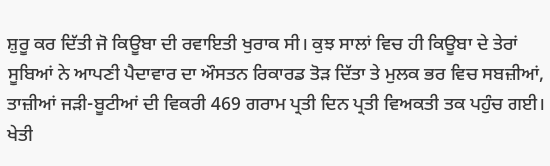ਸ਼ੁਰੂ ਕਰ ਦਿੱਤੀ ਜੋ ਕਿਊਬਾ ਦੀ ਰਵਾਇਤੀ ਖੁਰਾਕ ਸੀ। ਕੁਝ ਸਾਲਾਂ ਵਿਚ ਹੀ ਕਿਊਬਾ ਦੇ ਤੇਰਾਂ ਸੂਬਿਆਂ ਨੇ ਆਪਣੀ ਪੈਦਾਵਾਰ ਦਾ ਔਸਤਨ ਰਿਕਾਰਡ ਤੋੜ ਦਿੱਤਾ ਤੇ ਮੁਲਕ ਭਰ ਵਿਚ ਸਬਜ਼ੀਆਂ, ਤਾਜ਼ੀਆਂ ਜੜੀ-ਬੂਟੀਆਂ ਦੀ ਵਿਕਰੀ 469 ਗਰਾਮ ਪ੍ਰਤੀ ਦਿਨ ਪ੍ਰਤੀ ਵਿਅਕਤੀ ਤਕ ਪਹੁੰਚ ਗਈ। ਖੇਤੀ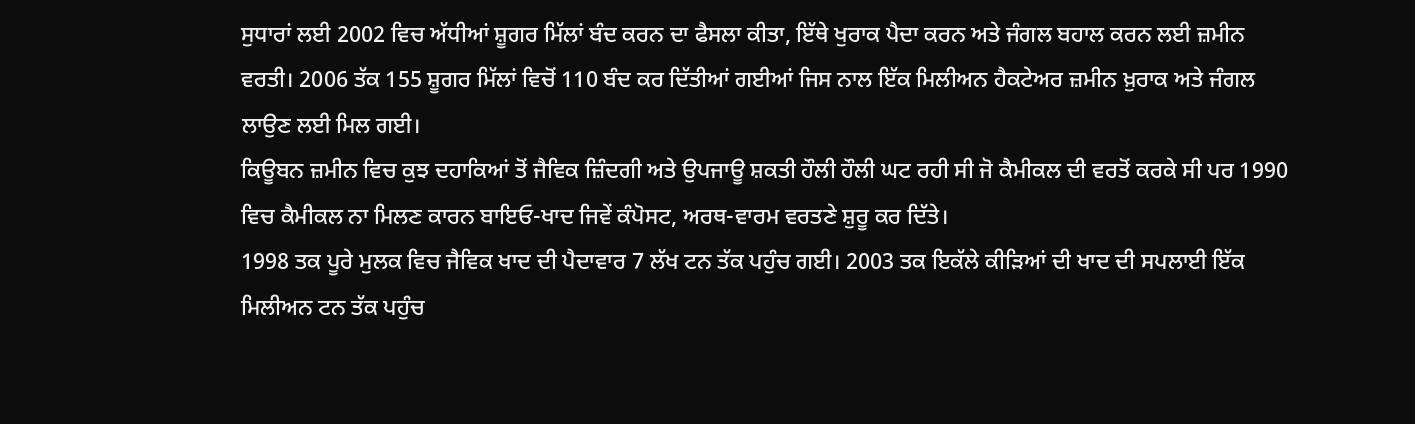ਸੁਧਾਰਾਂ ਲਈ 2002 ਵਿਚ ਅੱਧੀਆਂ ਸ਼ੂਗਰ ਮਿੱਲਾਂ ਬੰਦ ਕਰਨ ਦਾ ਫੈਸਲਾ ਕੀਤਾ, ਇੱਥੇ ਖੁਰਾਕ ਪੈਦਾ ਕਰਨ ਅਤੇ ਜੰਗਲ ਬਹਾਲ ਕਰਨ ਲਈ ਜ਼ਮੀਨ ਵਰਤੀ। 2006 ਤੱਕ 155 ਸ਼ੂਗਰ ਮਿੱਲਾਂ ਵਿਚੋਂ 110 ਬੰਦ ਕਰ ਦਿੱਤੀਆਂ ਗਈਆਂ ਜਿਸ ਨਾਲ ਇੱਕ ਮਿਲੀਅਨ ਹੈਕਟੇਅਰ ਜ਼ਮੀਨ ਖ਼ੁਰਾਕ ਅਤੇ ਜੰਗਲ ਲਾਉਣ ਲਈ ਮਿਲ ਗਈ।
ਕਿਊਬਨ ਜ਼ਮੀਨ ਵਿਚ ਕੁਝ ਦਹਾਕਿਆਂ ਤੋਂ ਜੈਵਿਕ ਜ਼ਿੰਦਗੀ ਅਤੇ ਉਪਜਾਊ ਸ਼ਕਤੀ ਹੌਲੀ ਹੌਲੀ ਘਟ ਰਹੀ ਸੀ ਜੋ ਕੈਮੀਕਲ ਦੀ ਵਰਤੋਂ ਕਰਕੇ ਸੀ ਪਰ 1990 ਵਿਚ ਕੈਮੀਕਲ ਨਾ ਮਿਲਣ ਕਾਰਨ ਬਾਇਓ-ਖਾਦ ਜਿਵੇਂ ਕੰਪੋਸਟ, ਅਰਥ-ਵਾਰਮ ਵਰਤਣੇ ਸ਼ੁਰੂ ਕਰ ਦਿੱਤੇ।
1998 ਤਕ ਪੂਰੇ ਮੁਲਕ ਵਿਚ ਜੈਵਿਕ ਖਾਦ ਦੀ ਪੈਦਾਵਾਰ 7 ਲੱਖ ਟਨ ਤੱਕ ਪਹੁੰਚ ਗਈ। 2003 ਤਕ ਇਕੱਲੇ ਕੀੜਿਆਂ ਦੀ ਖਾਦ ਦੀ ਸਪਲਾਈ ਇੱਕ ਮਿਲੀਅਨ ਟਨ ਤੱਕ ਪਹੁੰਚ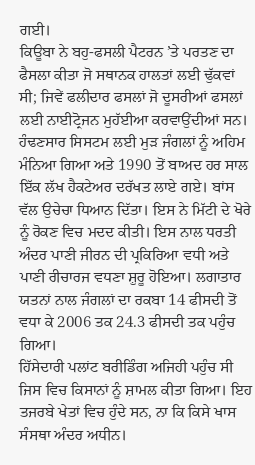ਗਈ।
ਕਿਊਬਾ ਨੇ ਬਹੁ-ਫਸਲੀ ਪੈਟਰਨ ’ਤੇ ਪਰਤਣ ਦਾ ਫੈਸਲਾ ਕੀਤਾ ਜੋ ਸਥਾਨਕ ਹਾਲਤਾਂ ਲਈ ਢੁੱਕਵਾਂ ਸੀ; ਜਿਵੇਂ ਫਲੀਦਾਰ ਫਸਲਾਂ ਜੋ ਦੂਸਰੀਆਂ ਫਸਲਾਂ ਲਈ ਨਾਈਟ੍ਰੋਜਨ ਮੁਹੱਈਆ ਕਰਵਾਉਂਦੀਆਂ ਸਨ। ਹੰਢਣਸਾਰ ਸਿਸਟਮ ਲਈ ਮੁੜ ਜੰਗਲਾਂ ਨੂੰ ਅਹਿਮ ਮੰਨਿਆ ਗਿਆ ਅਤੇ 1990 ਤੋਂ ਬਾਅਦ ਹਰ ਸਾਲ ਇੱਕ ਲੱਖ ਹੈਕਟੇਅਰ ਦਰੱਖਤ ਲਾਏ ਗਏ। ਬਾਂਸ ਵੱਲ ਉਚੇਚਾ ਧਿਆਨ ਦਿੱਤਾ। ਇਸ ਨੇ ਮਿੱਟੀ ਦੇ ਖੋਰੇ ਨੂੰ ਰੋਕਣ ਵਿਚ ਮਦਦ ਕੀਤੀ। ਇਸ ਨਾਲ ਧਰਤੀ ਅੰਦਰ ਪਾਣੀ ਜੀਰਨ ਦੀ ਪ੍ਰਕਿਰਿਆ ਵਧੀ ਅਤੇ ਪਾਣੀ ਰੀਚਾਰਜ ਵਧਣਾ ਸ਼ੁਰੂ ਹੋਇਆ। ਲਗਾਤਾਰ ਯਤਨਾਂ ਨਾਲ ਜੰਗਲਾਂ ਦਾ ਰਕਬਾ 14 ਫੀਸਦੀ ਤੋਂ ਵਧਾ ਕੇ 2006 ਤਕ 24.3 ਫੀਸਦੀ ਤਕ ਪਹੁੰਚ ਗਿਆ।
ਹਿੱਸੇਦਾਰੀ ਪਲਾਂਟ ਬਰੀਡਿੰਗ ਅਜਿਹੀ ਪਹੁੰਚ ਸੀ ਜਿਸ ਵਿਚ ਕਿਸਾਨਾਂ ਨੂੰ ਸ਼ਾਮਲ ਕੀਤਾ ਗਿਆ। ਇਹ ਤਜਰਬੇ ਖੇਤਾਂ ਵਿਚ ਹੁੰਦੇ ਸਨ, ਨਾ ਕਿ ਕਿਸੇ ਖਾਸ ਸੰਸਥਾ ਅੰਦਰ ਅਧੀਨ।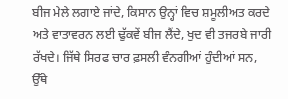ਬੀਜ ਮੇਲੇ ਲਗਾਏ ਜਾਂਦੇ, ਕਿਸਾਨ ਉਨ੍ਹਾਂ ਵਿਚ ਸ਼ਮੂਲੀਅਤ ਕਰਦੇ ਅਤੇ ਵਾਤਾਵਰਨ ਲਈ ਢੁੱਕਵੇਂ ਬੀਜ ਲੈਂਦੇ, ਖੁਦ ਵੀ ਤਜਰਬੇ ਜਾਰੀ ਰੱਖਦੇ। ਜਿੱਥੇ ਸਿਰਫ ਚਾਰ ਫ਼ਸਲੀ ਵੰਨਗੀਆਂ ਹੁੰਦੀਆਂ ਸਨ, ਉੱਥੇ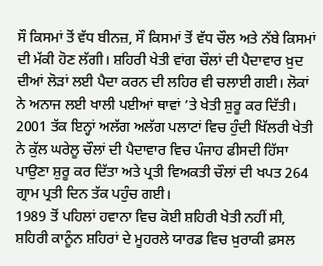ਸੌ ਕਿਸਮਾਂ ਤੋਂ ਵੱਧ ਬੀਨਜ਼, ਸੌ ਕਿਸਮਾਂ ਤੋਂ ਵੱਧ ਚੌਲ ਅਤੇ ਨੱਬੇ ਕਿਸਮਾਂ ਦੀ ਮੱਕੀ ਹੋਣ ਲੱਗੀ। ਸ਼ਹਿਰੀ ਖੇਤੀ ਵਾਂਗ ਚੌਲਾਂ ਦੀ ਪੈਦਾਵਾਰ ਖ਼ੁਦ ਦੀਆਂ ਲੋੜਾਂ ਲਈ ਪੈਦਾ ਕਰਨ ਦੀ ਲਹਿਰ ਵੀ ਚਲਾਈ ਗਈ। ਲੋਕਾਂ ਨੇ ਅਨਾਜ ਲਈ ਖਾਲੀ ਪਈਆਂ ਥਾਵਾਂ ’ਤੇ ਖੇਤੀ ਸ਼ੁਰੂ ਕਰ ਦਿੱਤੀ। 2001 ਤੱਕ ਇਨ੍ਹਾਂ ਅਲੱਗ ਅਲੱਗ ਪਲਾਟਾਂ ਵਿਚ ਹੁੰਦੀ ਖਿੱਲਰੀ ਖੇਤੀ ਨੇ ਕੁੱਲ ਘਰੇਲੂ ਚੌਲਾਂ ਦੀ ਪੈਦਾਵਾਰ ਵਿਚ ਪੰਜਾਹ ਫੀਸਦੀ ਹਿੱਸਾ ਪਾਉਣਾ ਸ਼ੁਰੂ ਕਰ ਦਿੱਤਾ ਅਤੇ ਪ੍ਰਤੀ ਵਿਅਕਤੀ ਚੌਲਾਂ ਦੀ ਖਪਤ 264 ਗ੍ਰਾਮ ਪ੍ਰਤੀ ਦਿਨ ਤੱਕ ਪਹੁੰਚ ਗਈ।
1989 ਤੋਂ ਪਹਿਲਾਂ ਹਵਾਨਾ ਵਿਚ ਕੋਈ ਸ਼ਹਿਰੀ ਖੇਤੀ ਨਹੀਂ ਸੀ, ਸ਼ਹਿਰੀ ਕਾਨੂੰਨ ਸ਼ਹਿਰਾਂ ਦੇ ਮੂਹਰਲੇ ਯਾਰਡ ਵਿਚ ਖ਼ੁਰਾਕੀ ਫ਼ਸਲ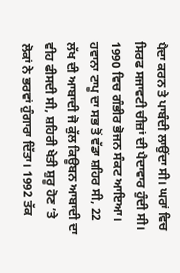ਪੈਦਾ ਕਰਨ ਤੇ ਪਾਬੰਦੀ ਲਾਉਂਦਾ ਸੀ। ਘਰਾਂ ਵਿਚ ਸਿਰਫ ਸਜਾਵਟੀ ਚੀਜ਼ਾਂ ਦੀ ਪੈਦਾਵਾਰ ਹੁੰਦੀ ਸੀ। 1990 ਵਿਚ ਗੰਭੀਰ ਭੋਜਨ ਸੰਕਟ ਆਇਆ। ਹਵਾਨਾ ਟਾਪੂ ਦਾ ਸਭ ਤੋਂ ਵੱਡਾ ਸ਼ਹਿਰ ਸੀ, 22 ਲੱਖ ਦੀ ਆਬਾਦੀ ਜੋ ਕੁੱਲ ਕਿਊਬਨ ਆਬਾਦੀ ਦਾ ਵੀਹ ਫੀਸਦੀ ਸੀ, ਸ਼ਹਿਰੀ ਖੇਤੀ ਸ਼ੁਰੂ ਹੋਣ ’ਤੇ ਲੋਕਾਂ ਨੇ ਭਰਵਾਂ ਹੁੰਗਾਰਾ ਦਿੱਤਾ। 1992 ਤੱਕ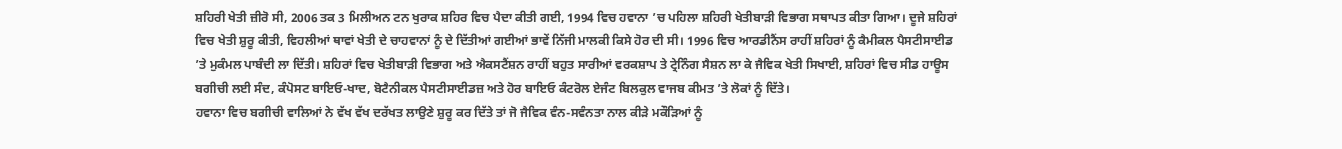ਸ਼ਹਿਰੀ ਖੇਤੀ ਜ਼ੀਰੋ ਸੀ, 2006 ਤਕ 3 ਮਿਲੀਅਨ ਟਨ ਖੁਰਾਕ ਸ਼ਹਿਰ ਵਿਚ ਪੈਦਾ ਕੀਤੀ ਗਈ, 1994 ਵਿਚ ਹਵਾਨਾ ’ਚ ਪਹਿਲਾ ਸ਼ਹਿਰੀ ਖੇਤੀਬਾੜੀ ਵਿਭਾਗ ਸਥਾਪਤ ਕੀਤਾ ਗਿਆ। ਦੂਜੇ ਸ਼ਹਿਰਾਂ ਵਿਚ ਖੇਤੀ ਸ਼ੁਰੂ ਕੀਤੀ, ਵਿਹਲੀਆਂ ਥਾਵਾਂ ਖੇਤੀ ਦੇ ਚਾਹਵਾਨਾਂ ਨੂੰ ਦੇ ਦਿੱਤੀਆਂ ਗਈਆਂ ਭਾਵੇਂ ਨਿੱਜੀ ਮਾਲਕੀ ਕਿਸੇ ਹੋਰ ਦੀ ਸੀ। 1996 ਵਿਚ ਆਰਡੀਨੈਂਸ ਰਾਹੀਂ ਸ਼ਹਿਰਾਂ ਨੂੰ ਕੈਮੀਕਲ ਪੈਸਟੀਸਾਈਡ ’ਤੇ ਮੁਕੰਮਲ ਪਾਬੰਦੀ ਲਾ ਦਿੱਤੀ। ਸ਼ਹਿਰਾਂ ਵਿਚ ਖੇਤੀਬਾੜੀ ਵਿਭਾਗ ਅਤੇ ਐਕਸਟੈਂਸ਼ਨ ਰਾਹੀਂ ਬਹੁਤ ਸਾਰੀਆਂ ਵਰਕਸ਼ਾਪ ਤੇ ਟ੍ਰੇਨਿੰਗ ਸੈਸ਼ਨ ਲਾ ਕੇ ਜੈਵਿਕ ਖੇਤੀ ਸਿਖਾਈ, ਸ਼ਹਿਰਾਂ ਵਿਚ ਸੀਡ ਹਾਊਸ ਬਗੀਚੀ ਲਈ ਸੰਦ, ਕੰਪੋਸਟ ਬਾਇਓ-ਖਾਦ, ਬੋਟੈਨੀਕਲ ਪੈਸਟੀਸਾਈਡਜ਼ ਅਤੇ ਹੋਰ ਬਾਇਓ ਕੰਟਰੋਲ ਏਜੰਟ ਬਿਲਕੁਲ ਵਾਜਬ ਕੀਮਤ ’ਤੇ ਲੋਕਾਂ ਨੂੰ ਦਿੱਤੇ।
ਹਵਾਨਾ ਵਿਚ ਬਗੀਚੀ ਵਾਲਿਆਂ ਨੇ ਵੱਖ ਵੱਖ ਦਰੱਖਤ ਲਾਉਣੇ ਸ਼ੁਰੂ ਕਰ ਦਿੱਤੇ ਤਾਂ ਜੋ ਜੈਵਿਕ ਵੰਨ-ਸਵੰਨਤਾ ਨਾਲ ਕੀੜੇ ਮਕੌੜਿਆਂ ਨੂੰ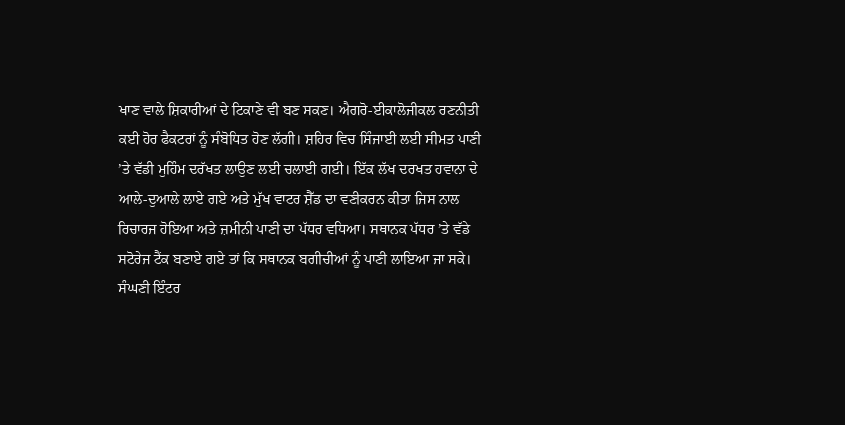ਖਾਣ ਵਾਲੇ ਸ਼ਿਕਾਰੀਆਂ ਦੇ ਟਿਕਾਣੇ ਵੀ ਬਣ ਸਕਣ। ਐਗਰੋ-ਈਕਾਲੋਜੀਕਲ ਰਣਨੀਤੀ ਕਈ ਹੋਰ ਫੈਕਟਰਾਂ ਨੂੰ ਸੰਬੋਧਿਤ ਹੋਣ ਲੱਗੀ। ਸ਼ਹਿਰ ਵਿਚ ਸਿੰਜਾਈ ਲਈ ਸੀਮਤ ਪਾਣੀ ’ਤੇ ਵੱਡੀ ਮੁਹਿੰਮ ਦਰੱਖਤ ਲਾਉਣ ਲਈ ਚਲਾਈ ਗਈ। ਇੱਕ ਲੱਖ ਦਰਖਤ ਹਵਾਨਾ ਦੇ ਆਲੇ-ਦੁਆਲੇ ਲਾਏ ਗਏ ਅਤੇ ਮੁੱਖ ਵਾਟਰ ਸ਼ੈੱਡ ਦਾ ਵਣੀਕਰਨ ਕੀਤਾ ਜਿਸ ਨਾਲ ਰਿਚਾਰਜ ਹੋਇਆ ਅਤੇ ਜ਼ਮੀਨੀ ਪਾਣੀ ਦਾ ਪੱਧਰ ਵਧਿਆ। ਸਥਾਨਕ ਪੱਧਰ ’ਤੇ ਵੱਡੇ ਸਟੋਰੇਜ ਟੈਂਕ ਬਣਾਏ ਗਏ ਤਾਂ ਕਿ ਸਥਾਨਕ ਬਗੀਚੀਆਂ ਨੂੰ ਪਾਣੀ ਲਾਇਆ ਜਾ ਸਕੇ। ਸੰਘਣੀ ਇੰਟਰ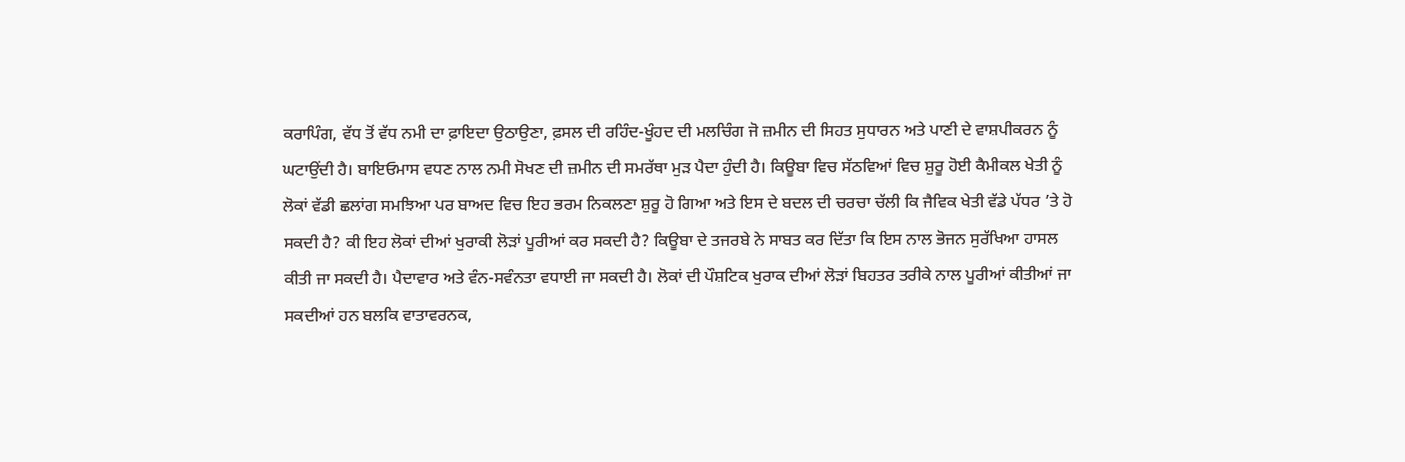ਕਰਾਪਿੰਗ, ਵੱਧ ਤੋਂ ਵੱਧ ਨਮੀ ਦਾ ਫ਼ਾਇਦਾ ਉਠਾਉਣਾ, ਫ਼ਸਲ ਦੀ ਰਹਿੰਦ-ਖੂੰਹਦ ਦੀ ਮਲਚਿੰਗ ਜੋ ਜ਼ਮੀਨ ਦੀ ਸਿਹਤ ਸੁਧਾਰਨ ਅਤੇ ਪਾਣੀ ਦੇ ਵਾਸ਼ਪੀਕਰਨ ਨੂੰ ਘਟਾਉਂਦੀ ਹੈ। ਬਾਇਓਮਾਸ ਵਧਣ ਨਾਲ ਨਮੀ ਸੋਖਣ ਦੀ ਜ਼ਮੀਨ ਦੀ ਸਮਰੱਥਾ ਮੁੜ ਪੈਦਾ ਹੁੰਦੀ ਹੈ। ਕਿਊਬਾ ਵਿਚ ਸੱਠਵਿਆਂ ਵਿਚ ਸ਼ੁਰੂ ਹੋਈ ਕੈਮੀਕਲ ਖੇਤੀ ਨੂੰ ਲੋਕਾਂ ਵੱਡੀ ਛਲਾਂਗ ਸਮਝਿਆ ਪਰ ਬਾਅਦ ਵਿਚ ਇਹ ਭਰਮ ਨਿਕਲਣਾ ਸ਼ੁਰੂ ਹੋ ਗਿਆ ਅਤੇ ਇਸ ਦੇ ਬਦਲ ਦੀ ਚਰਚਾ ਚੱਲੀ ਕਿ ਜੈਵਿਕ ਖੇਤੀ ਵੱਡੇ ਪੱਧਰ ’ਤੇ ਹੋ ਸਕਦੀ ਹੈ? ਕੀ ਇਹ ਲੋਕਾਂ ਦੀਆਂ ਖੁਰਾਕੀ ਲੋੜਾਂ ਪੂਰੀਆਂ ਕਰ ਸਕਦੀ ਹੈ? ਕਿਊਬਾ ਦੇ ਤਜਰਬੇ ਨੇ ਸਾਬਤ ਕਰ ਦਿੱਤਾ ਕਿ ਇਸ ਨਾਲ ਭੋਜਨ ਸੁਰੱਖਿਆ ਹਾਸਲ ਕੀਤੀ ਜਾ ਸਕਦੀ ਹੈ। ਪੈਦਾਵਾਰ ਅਤੇ ਵੰਨ-ਸਵੰਨਤਾ ਵਧਾਈ ਜਾ ਸਕਦੀ ਹੈ। ਲੋਕਾਂ ਦੀ ਪੌਸ਼ਟਿਕ ਖੁਰਾਕ ਦੀਆਂ ਲੋੜਾਂ ਬਿਹਤਰ ਤਰੀਕੇ ਨਾਲ ਪੂਰੀਆਂ ਕੀਤੀਆਂ ਜਾ ਸਕਦੀਆਂ ਹਨ ਬਲਕਿ ਵਾਤਾਵਰਨਕ,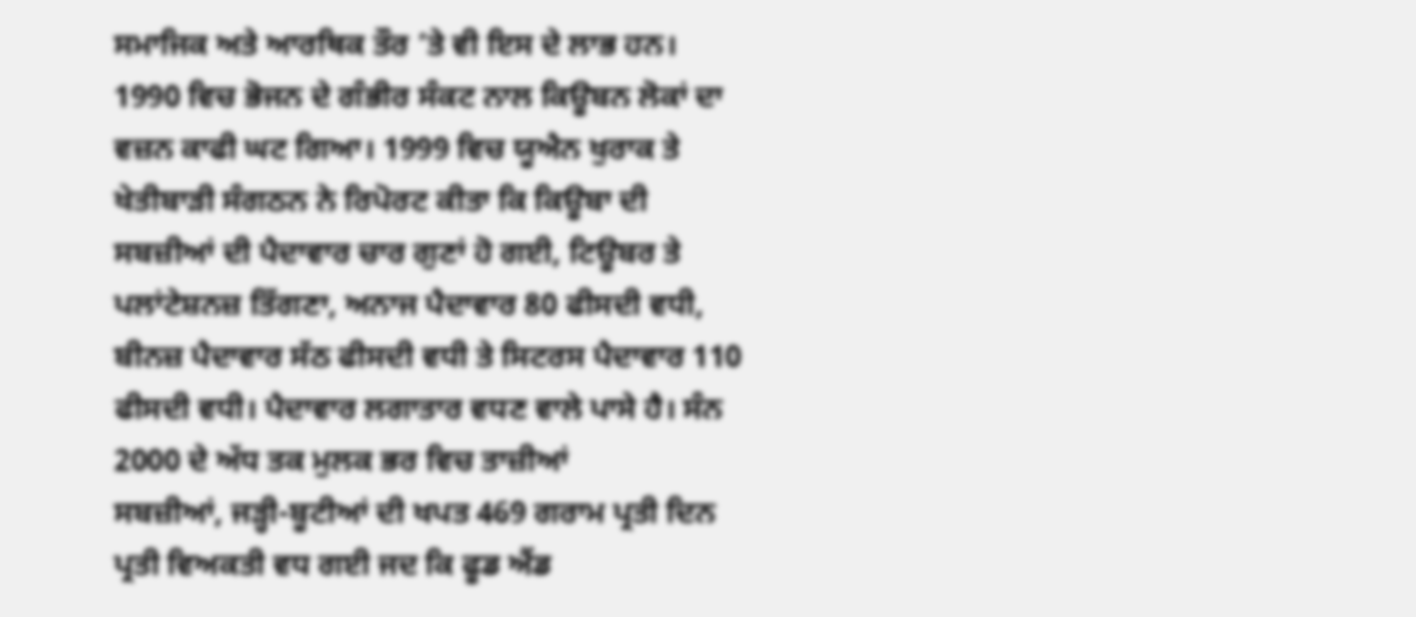ਸਮਾਜਿਕ ਅਤੇ ਆਰਥਿਕ ਤੌਰ ’ਤੇ ਵੀ ਇਸ ਦੇ ਲਾਭ ਹਨ। 1990 ਵਿਚ ਭੋਜਨ ਦੇ ਗੰਭੀਰ ਸੰਕਟ ਨਾਲ ਕਿਊਬਨ ਲੋਕਾਂ ਦਾ ਵਜ਼ਨ ਕਾਫੀ ਘਟ ਗਿਆ। 1999 ਵਿਚ ਯੂਐਨ ਖੁਰਾਕ ਤੇ ਖੇਤੀਬਾੜੀ ਸੰਗਠਨ ਨੇ ਰਿਪੋਰਟ ਕੀਤਾ ਕਿ ਕਿਊਬਾ ਦੀ ਸਬਜ਼ੀਆਂ ਦੀ ਪੈਦਾਵਾਰ ਚਾਰ ਗੁਣਾਂ ਹੋ ਗਈ, ਟਿਊਬਰ ਤੇ ਪਲਾਂਟੇਸ਼ਨਜ਼ ਤਿੱਗਣਾ, ਅਨਾਜ ਪੈਦਾਵਾਰ 80 ਫੀਸਦੀ ਵਧੀ, ਬੀਨਜ਼ ਪੈਦਾਵਾਰ ਸੱਠ ਫੀਸਦੀ ਵਧੀ ਤੇ ਸਿਟਰਸ ਪੈਦਾਵਾਰ 110 ਫੀਸਦੀ ਵਧੀ। ਪੈਦਾਵਾਰ ਲਗਾਤਾਰ ਵਧਣ ਵਾਲੇ ਪਾਸੇ ਹੈ। ਸੰਨ 2000 ਦੇ ਅੱਧ ਤਕ ਮੁਲਕ ਭਰ ਵਿਚ ਤਾਜ਼ੀਆਂ
ਸਬਜ਼ੀਆਂ, ਜੜ੍ਹੀ-ਬੂਟੀਆਂ ਦੀ ਖਪਤ 469 ਗਰਾਮ ਪ੍ਰਤੀ ਦਿਨ ਪ੍ਰਤੀ ਵਿਅਕਤੀ ਵਧ ਗਈ ਜਦ ਕਿ ਫੂਡ ਐਂਡ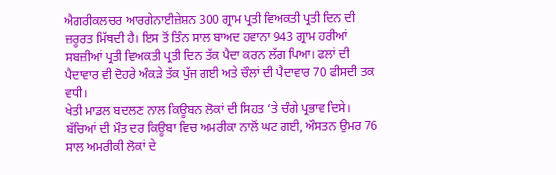ਐਗਰੀਕਲਚਰ ਆਰਗੇਨਾਈਜ਼ੇਸ਼ਨ 300 ਗ੍ਰਾਮ ਪ੍ਰਤੀ ਵਿਅਕਤੀ ਪ੍ਰਤੀ ਦਿਨ ਦੀ ਜ਼ਰੂਰਤ ਮਿੱਥਦੀ ਹੈ। ਇਸ ਤੋਂ ਤਿੰਨ ਸਾਲ ਬਾਅਦ ਹਵਾਨਾ 943 ਗ੍ਰਾਮ ਹਰੀਆਂ ਸਬਜ਼ੀਆਂ ਪ੍ਰਤੀ ਵਿਅਕਤੀ ਪ੍ਰਤੀ ਦਿਨ ਤੱਕ ਪੈਦਾ ਕਰਨ ਲੱਗ ਪਿਆ। ਫਲਾਂ ਦੀ ਪੈਦਾਵਾਰ ਵੀ ਦੋਹਰੇ ਅੰਕੜੇ ਤੱਕ ਪੁੱਜ ਗਈ ਅਤੇ ਚੌਲਾਂ ਦੀ ਪੈਦਾਵਾਰ 70 ਫੀਸਦੀ ਤਕ ਵਧੀ।
ਖੇਤੀ ਮਾਡਲ ਬਦਲਣ ਨਾਲ ਕਿਊਬਨ ਲੋਕਾਂ ਦੀ ਸਿਹਤ ’ਤੇ ਚੰਗੇ ਪ੍ਰਭਾਵ ਦਿਸੇ। ਬੱਚਿਆਂ ਦੀ ਮੌਤ ਦਰ ਕਿਊਬਾ ਵਿਚ ਅਮਰੀਕਾ ਨਾਲੋਂ ਘਟ ਗਈ, ਔਸਤਨ ਉਮਰ 76 ਸਾਲ ਅਮਰੀਕੀ ਲੋਕਾਂ ਦੇ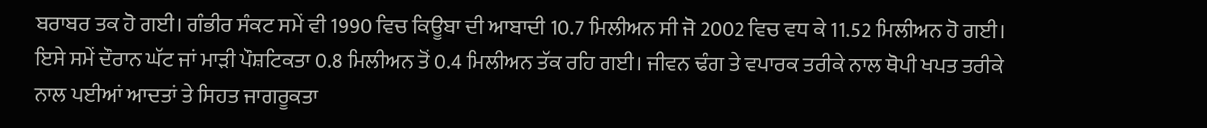ਬਰਾਬਰ ਤਕ ਹੋ ਗਈ। ਗੰਭੀਰ ਸੰਕਟ ਸਮੇਂ ਵੀ 1990 ਵਿਚ ਕਿਊਬਾ ਦੀ ਆਬਾਦੀ 10.7 ਮਿਲੀਅਨ ਸੀ ਜੋ 2002 ਵਿਚ ਵਧ ਕੇ 11.52 ਮਿਲੀਅਨ ਹੋ ਗਈ। ਇਸੇ ਸਮੇਂ ਦੌਰਾਨ ਘੱਟ ਜਾਂ ਮਾੜੀ ਪੌਸ਼ਟਿਕਤਾ 0.8 ਮਿਲੀਅਨ ਤੋਂ 0.4 ਮਿਲੀਅਨ ਤੱਕ ਰਹਿ ਗਈ। ਜੀਵਨ ਢੰਗ ਤੇ ਵਪਾਰਕ ਤਰੀਕੇ ਨਾਲ ਥੋਪੀ ਖਪਤ ਤਰੀਕੇ ਨਾਲ ਪਈਆਂ ਆਦਤਾਂ ਤੇ ਸਿਹਤ ਜਾਗਰੂਕਤਾ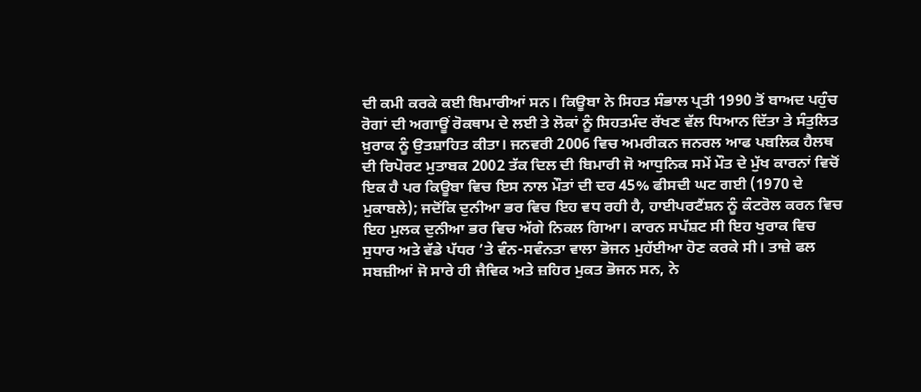ਦੀ ਕਮੀ ਕਰਕੇ ਕਈ ਬਿਮਾਰੀਆਂ ਸਨ। ਕਿਊਬਾ ਨੇ ਸਿਹਤ ਸੰਭਾਲ ਪ੍ਰਤੀ 1990 ਤੋਂ ਬਾਅਦ ਪਹੁੰਚ ਰੋਗਾਂ ਦੀ ਅਗਾਊਂ ਰੋਕਥਾਮ ਦੇ ਲਈ ਤੇ ਲੋਕਾਂ ਨੂੰ ਸਿਹਤਮੰਦ ਰੱਖਣ ਵੱਲ ਧਿਆਨ ਦਿੱਤਾ ਤੇ ਸੰਤੁਲਿਤ ਖ਼ੁਰਾਕ ਨੂੰ ਉਤਸ਼ਾਹਿਤ ਕੀਤਾ। ਜਨਵਰੀ 2006 ਵਿਚ ਅਮਰੀਕਨ ਜਨਰਲ ਆਫ ਪਬਲਿਕ ਹੈਲਥ ਦੀ ਰਿਪੋਰਟ ਮੁਤਾਬਕ 2002 ਤੱਕ ਦਿਲ ਦੀ ਬਿਮਾਰੀ ਜੋ ਆਧੁਨਿਕ ਸਮੇਂ ਮੌਤ ਦੇ ਮੁੱਖ ਕਾਰਨਾਂ ਵਿਚੋਂ ਇਕ ਹੈ ਪਰ ਕਿਊਬਾ ਵਿਚ ਇਸ ਨਾਲ ਮੌਤਾਂ ਦੀ ਦਰ 45% ਫੀਸਦੀ ਘਟ ਗਈ (1970 ਦੇ ਮੁਕਾਬਲੇ); ਜਦੋਂਕਿ ਦੁਨੀਆ ਭਰ ਵਿਚ ਇਹ ਵਧ ਰਹੀ ਹੈ, ਹਾਈਪਰਟੈਂਸ਼ਨ ਨੂੰ ਕੰਟਰੋਲ ਕਰਨ ਵਿਚ ਇਹ ਮੁਲਕ ਦੁਨੀਆ ਭਰ ਵਿਚ ਅੱਗੇ ਨਿਕਲ ਗਿਆ। ਕਾਰਨ ਸਪੱਸ਼ਟ ਸੀ ਇਹ ਖੁਰਾਕ ਵਿਚ ਸੁਧਾਰ ਅਤੇ ਵੱਡੇ ਪੱਧਰ ’ਤੇ ਵੰਨ-ਸਵੰਨਤਾ ਵਾਲਾ ਭੋਜਨ ਮੁਹੱਈਆ ਹੋਣ ਕਰਕੇ ਸੀ। ਤਾਜ਼ੇ ਫਲ ਸਬਜ਼ੀਆਂ ਜੋ ਸਾਰੇ ਹੀ ਜੈਵਿਕ ਅਤੇ ਜ਼ਹਿਰ ਮੁਕਤ ਭੋਜਨ ਸਨ, ਨੇ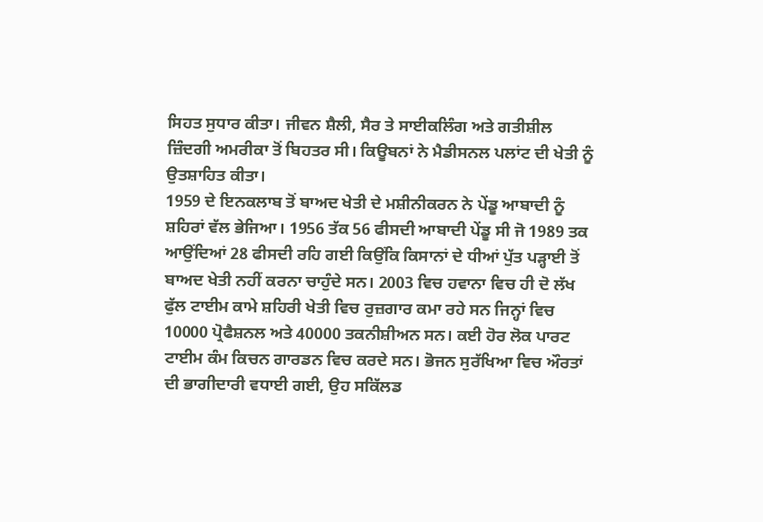ਸਿਹਤ ਸੁਧਾਰ ਕੀਤਾ। ਜੀਵਨ ਸ਼ੈਲੀ, ਸੈਰ ਤੇ ਸਾਈਕਲਿੰਗ ਅਤੇ ਗਤੀਸ਼ੀਲ ਜ਼ਿੰਦਗੀ ਅਮਰੀਕਾ ਤੋਂ ਬਿਹਤਰ ਸੀ। ਕਿਊਬਨਾਂ ਨੇ ਮੈਡੀਸਨਲ ਪਲਾਂਟ ਦੀ ਖੇਤੀ ਨੂੰ ਉਤਸ਼ਾਹਿਤ ਕੀਤਾ।
1959 ਦੇ ਇਨਕਲਾਬ ਤੋਂ ਬਾਅਦ ਖੇਤੀ ਦੇ ਮਸ਼ੀਨੀਕਰਨ ਨੇ ਪੇਂਡੂ ਆਬਾਦੀ ਨੂੰ ਸ਼ਹਿਰਾਂ ਵੱਲ ਭੇਜਿਆ। 1956 ਤੱਕ 56 ਫੀਸਦੀ ਆਬਾਦੀ ਪੇਂਡੂ ਸੀ ਜੋ 1989 ਤਕ ਆਉਂਦਿਆਂ 28 ਫੀਸਦੀ ਰਹਿ ਗਈ ਕਿਉਂਕਿ ਕਿਸਾਨਾਂ ਦੇ ਧੀਆਂ ਪੁੱਤ ਪੜ੍ਹਾਈ ਤੋਂ ਬਾਅਦ ਖੇਤੀ ਨਹੀਂ ਕਰਨਾ ਚਾਹੁੰਦੇ ਸਨ। 2003 ਵਿਚ ਹਵਾਨਾ ਵਿਚ ਹੀ ਦੋ ਲੱਖ ਫੁੱਲ ਟਾਈਮ ਕਾਮੇ ਸ਼ਹਿਰੀ ਖੇਤੀ ਵਿਚ ਰੁਜ਼ਗਾਰ ਕਮਾ ਰਹੇ ਸਨ ਜਿਨ੍ਹਾਂ ਵਿਚ 10000 ਪ੍ਰੋਫੈਸ਼ਨਲ ਅਤੇ 40000 ਤਕਨੀਸ਼ੀਅਨ ਸਨ। ਕਈ ਹੋਰ ਲੋਕ ਪਾਰਟ ਟਾਈਮ ਕੰਮ ਕਿਚਨ ਗਾਰਡਨ ਵਿਚ ਕਰਦੇ ਸਨ। ਭੋਜਨ ਸੁਰੱਖਿਆ ਵਿਚ ਔਰਤਾਂ ਦੀ ਭਾਗੀਦਾਰੀ ਵਧਾਈ ਗਈ, ਉਹ ਸਕਿੱਲਡ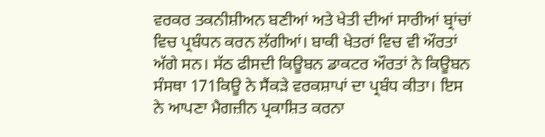ਵਰਕਰ ਤਕਨੀਸ਼ੀਅਨ ਬਣੀਆਂ ਅਤੇ ਖੇਤੀ ਦੀਆਂ ਸਾਰੀਆਂ ਬ੍ਰਾਂਚਾਂ ਵਿਚ ਪ੍ਰਬੰਧਨ ਕਰਨ ਲੱਗੀਆਂ। ਬਾਕੀ ਖੇਤਰਾਂ ਵਿਚ ਵੀ ਔਰਤਾਂ ਅੱਗੇ ਸਨ। ਸੱਠ ਫੀਸਦੀ ਕਿਊਬਨ ਡਾਕਟਰ ਔਰਤਾਂ ਨੇ ਕਿਊਬਨ ਸੰਸਥਾ 171ਕਿਊ ਨੇ ਸੈਂਕੜੇ ਵਰਕਸ਼ਾਪਾਂ ਦਾ ਪ੍ਰਬੰਧ ਕੀਤਾ। ਇਸ ਨੇ ਆਪਣਾ ਮੈਗਜ਼ੀਨ ਪ੍ਰਕਾਸ਼ਿਤ ਕਰਨਾ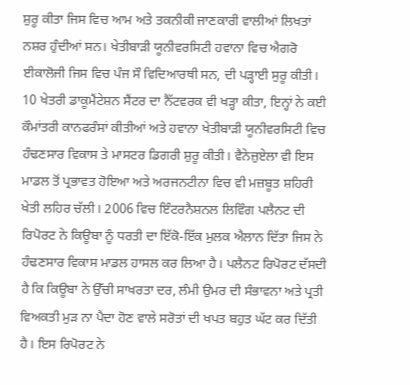ਸ਼ੁਰੂ ਕੀਤਾ ਜਿਸ ਵਿਚ ਆਮ ਅਤੇ ਤਕਨੀਕੀ ਜਾਣਕਾਰੀ ਵਾਲੀਆਂ ਲਿਖਤਾਂ ਨਸ਼ਰ ਹੁੰਦੀਆਂ ਸਨ। ਖੇਤੀਬਾੜੀ ਯੂਨੀਵਰਸਿਟੀ ਹਵਾਨਾ ਵਿਚ ਐਗਰੋ ਈਕਾਲੋਜੀ ਜਿਸ ਵਿਚ ਪੰਜ ਸੌ ਵਿਦਿਆਰਥੀ ਸਨ, ਦੀ ਪੜ੍ਹਾਈ ਸੁਰੂ ਕੀਤੀ। 10 ਖੇਤਰੀ ਡਾਕੂਮੈਂਟੇਸ਼ਨ ਸੈਂਟਰ ਦਾ ਨੈੱਟਵਰਕ ਵੀ ਖੜ੍ਹਾ ਕੀਤਾ, ਇਨ੍ਹਾਂ ਨੇ ਕਈ ਕੌਮਾਂਤਰੀ ਕਾਨਫਰੰਸਾਂ ਕੀਤੀਆਂ ਅਤੇ ਹਵਾਨਾ ਖੇਤੀਬਾੜੀ ਯੂਨੀਵਰਸਿਟੀ ਵਿਚ ਹੰਢਣਸਾਰ ਵਿਕਾਸ ਤੇ ਮਾਸਟਰ ਡਿਗਰੀ ਸ਼ੁਰੂ ਕੀਤੀ। ਵੈਨੇਜ਼ੁਏਲਾ ਵੀ ਇਸ ਮਾਡਲ ਤੋਂ ਪ੍ਰਭਾਵਤ ਹੋਇਆ ਅਤੇ ਅਰਜਨਟੀਨਾ ਵਿਚ ਵੀ ਮਜ਼ਬੂਤ ਸ਼ਹਿਰੀ ਖੇਤੀ ਲਹਿਰ ਚੱਲੀ। 2006 ਵਿਚ ਇੰਟਰਨੈਸ਼ਨਲ ਲਿਵਿੰਗ ਪਲੈਨਟ ਦੀ ਰਿਪੋਰਟ ਨੇ ਕਿਊਬਾ ਨੂੰ ਧਰਤੀ ਦਾ ਇੱਕੋ-ਇੱਕ ਮੁਲਕ ਐਲਾਨ ਦਿੱਤਾ ਜਿਸ ਨੇ ਹੰਢਣਸਾਰ ਵਿਕਾਸ ਮਾਡਲ ਹਾਸਲ ਕਰ ਲਿਆ ਹੈ। ਪਲੈਨਟ ਰਿਪੋਰਟ ਦੱਸਦੀ ਹੈ ਕਿ ਕਿਊਬਾ ਨੇ ਉੱਚੀ ਸਾਖਰਤਾ ਦਰ, ਲੰਮੀ ਉਮਰ ਦੀ ਸੰਭਾਵਨਾ ਅਤੇ ਪ੍ਰਤੀ ਵਿਅਕਤੀ ਮੁੜ ਨਾ ਪੈਦਾ ਹੋਣ ਵਾਲੇ ਸਰੋਤਾਂ ਦੀ ਖਪਤ ਬਹੁਤ ਘੱਟ ਕਰ ਦਿੱਤੀ ਹੈ। ਇਸ ਰਿਪੋਰਟ ਨੇ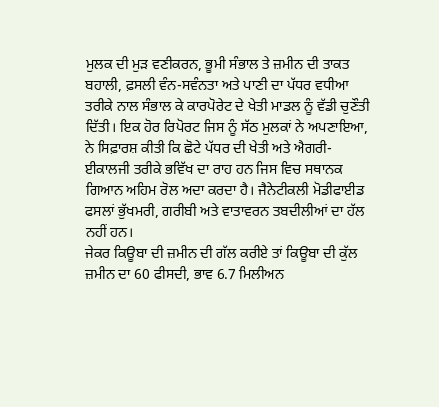ਮੁਲਕ ਦੀ ਮੁੜ ਵਣੀਕਰਨ, ਭੂਮੀ ਸੰਭਾਲ ਤੇ ਜ਼ਮੀਨ ਦੀ ਤਾਕਤ ਬਹਾਲੀ, ਫ਼ਸਲੀ ਵੰਨ-ਸਵੰਨਤਾ ਅਤੇ ਪਾਣੀ ਦਾ ਪੱਧਰ ਵਧੀਆ ਤਰੀਕੇ ਨਾਲ ਸੰਭਾਲ ਕੇ ਕਾਰਪੋਰੇਟ ਦੇ ਖੇਤੀ ਮਾਡਲ ਨੂੰ ਵੱਡੀ ਚੁਣੌਤੀ ਦਿੱਤੀ। ਇਕ ਹੋਰ ਰਿਪੋਰਟ ਜਿਸ ਨੂੰ ਸੱਠ ਮੁਲਕਾਂ ਨੇ ਅਪਣਾਇਆ, ਨੇ ਸਿਫ਼ਾਰਸ਼ ਕੀਤੀ ਕਿ ਛੋਟੇ ਪੱਧਰ ਦੀ ਖੇਤੀ ਅਤੇ ਐਗਰੀ-ਈਕਾਲਜੀ ਤਰੀਕੇ ਭਵਿੱਖ ਦਾ ਰਾਹ ਹਨ ਜਿਸ ਵਿਚ ਸਥਾਨਕ ਗਿਆਨ ਅਹਿਮ ਰੋਲ ਅਦਾ ਕਰਦਾ ਹੈ। ਜੈਨੇਟੀਕਲੀ ਮੋਡੀਫਾਈਡ ਫਸਲਾਂ ਭੁੱਖਮਰੀ, ਗਰੀਬੀ ਅਤੇ ਵਾਤਾਵਰਨ ਤਬਦੀਲੀਆਂ ਦਾ ਹੱਲ ਨਹੀਂ ਹਨ।
ਜੇਕਰ ਕਿਊਬਾ ਦੀ ਜ਼ਮੀਨ ਦੀ ਗੱਲ ਕਰੀਏ ਤਾਂ ਕਿਊਬਾ ਦੀ ਕੁੱਲ ਜ਼ਮੀਨ ਦਾ 60 ਫੀਸਦੀ, ਭਾਵ 6.7 ਮਿਲੀਅਨ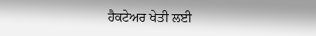ਹੈਕਟੇਅਰ ਖੇਤੀ ਲਈ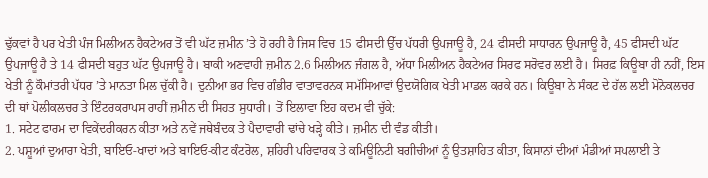ਢੁੱਕਵਾਂ ਹੈ ਪਰ ਖੇਤੀ ਪੰਜ ਮਿਲੀਅਨ ਹੈਕਟੇਅਰ ਤੋਂ ਵੀ ਘੱਟ ਜ਼ਮੀਨ ’ਤੇ ਹੋ ਰਹੀ ਹੈ ਜਿਸ ਵਿਚ 15 ਫੀਸਦੀ ਉੱਚ ਪੱਧਰੀ ਉਪਜਾਊ ਹੈ, 24 ਫੀਸਦੀ ਸਾਧਾਰਨ ਉਪਜਾਊ ਹੈ, 45 ਫੀਸਦੀ ਘੱਟ ਉਪਜਾਊ ਹੈ ਤੇ 14 ਫੀਸਦੀ ਬਹੁਤ ਘੱਟ ਉਪਜਾਊ ਹੈ। ਬਾਕੀ ਅਣਵਾਹੀ ਜ਼ਮੀਨ 2.6 ਮਿਲੀਅਨ ਜੰਗਲ ਹੈ, ਅੱਧਾ ਮਿਲੀਅਨ ਹੈਕਟੇਅਰ ਸਿਰਫ ਸਰੋਵਰ ਲਈ ਹੈ। ਸਿਰਫ਼ ਕਿਊਬਾ ਹੀ ਨਹੀਂ, ਇਸ ਖੇਤੀ ਨੂੰ ਕੌਮਾਂਤਰੀ ਪੱਧਰ ’ਤੇ ਮਾਨਤਾ ਮਿਲ ਚੁੱਕੀ ਹੈ। ਦੁਨੀਆ ਭਰ ਵਿਚ ਗੰਭੀਰ ਵਾਤਾਵਰਨਕ ਸਮੱਸਿਆਵਾਂ ਉਦਯੋਗਿਕ ਖੇਤੀ ਮਾਡਲ ਕਰਕੇ ਹਨ। ਕਿਊਬਾ ਨੇ ਸੰਕਟ ਦੇ ਹੱਲ ਲਈ ਮੋਨੋਕਲਚਰ ਦੀ ਥਾਂ ਪੋਲੀਕਲਚਰ ਤੇ ਇੰਟਰਕਰਾਪਸ ਰਾਹੀਂ ਜ਼ਮੀਨ ਦੀ ਸਿਹਤ ਸੁਧਾਰੀ। ਤੋਂ ਇਲਾਵਾ ਇਹ ਕਦਮ ਵੀ ਚੁੱਕੇ:
1. ਸਟੇਟ ਫਾਰਮ ਦਾ ਵਿਕੇਂਦਰੀਕਰਨ ਕੀਤਾ ਅਤੇ ਨਵੇਂ ਜਥੇਬੰਦਕ ਤੇ ਪੈਦਾਵਾਰੀ ਢਾਂਚੇ ਖੜ੍ਹੇ ਕੀਤੇ। ਜ਼ਮੀਨ ਦੀ ਵੰਡ ਕੀਤੀ।
2. ਪਸ਼ੂਆਂ ਦੁਆਰਾ ਖੇਤੀ, ਬਾਇਓ-ਖਾਦਾਂ ਅਤੇ ਬਾਇਓ-ਕੀਟ ਕੰਟਰੋਲ, ਸ਼ਹਿਰੀ ਪਰਿਵਾਰਕ ਤੇ ਕਮਿਊਨਿਟੀ ਬਗੀਚੀਆਂ ਨੂੰ ਉਤਸ਼ਾਹਿਤ ਕੀਤਾ, ਕਿਸਾਨਾਂ ਦੀਆਂ ਮੰਡੀਆਂ ਸਪਲਾਈ ਤੇ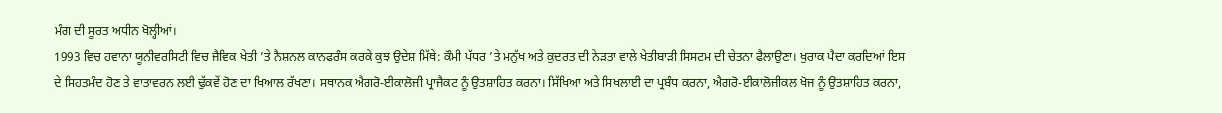ਮੰਗ ਦੀ ਸੂਰਤ ਅਧੀਨ ਖੋਲ੍ਹੀਆਂ।
1993 ਵਿਚ ਹਵਾਨਾ ਯੂਨੀਵਰਸਿਟੀ ਵਿਚ ਜੈਵਿਕ ਖੇਤੀ ’ਤੇ ਨੈਸ਼ਨਲ ਕਾਨਫਰੰਸ ਕਰਕੇ ਕੁਝ ਉਦੇਸ਼ ਮਿੱਥੇ: ਕੌਮੀ ਪੱਧਰ ’ਤੇ ਮਨੁੱਖ ਅਤੇ ਕੁਦਰਤ ਦੀ ਨੇੜਤਾ ਵਾਲੇ ਖੇਤੀਬਾੜੀ ਸਿਸਟਮ ਦੀ ਚੇਤਨਾ ਫੈਲਾਉਣਾ। ਖੁਰਾਕ ਪੈਦਾ ਕਰਦਿਆਂ ਇਸ ਦੇ ਸਿਹਤਮੰਦ ਹੋਣ ਤੇ ਵਾਤਾਵਰਨ ਲਈ ਢੁੱਕਵੇਂ ਹੋਣ ਦਾ ਖਿਆਲ ਰੱਖਣਾ। ਸਥਾਨਕ ਐਗਰੋ-ਈਕਾਲੋਜੀ ਪ੍ਰਾਜੈਕਟ ਨੂੰ ਉਤਸ਼ਾਹਿਤ ਕਰਨਾ। ਸਿੱਖਿਆ ਅਤੇ ਸਿਖਲਾਈ ਦਾ ਪ੍ਰਬੰਧ ਕਰਨਾ, ਐਗਰੋ-ਈਕਾਲੋਜੀਕਲ ਖੋਜ ਨੂੰ ਉਤਸ਼ਾਹਿਤ ਕਰਨਾ,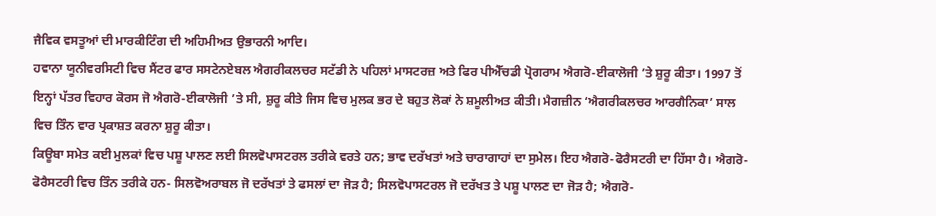ਜੈਵਿਕ ਵਸਤੂਆਂ ਦੀ ਮਾਰਕੀਟਿੰਗ ਦੀ ਅਹਿਮੀਅਤ ਉਭਾਰਨੀ ਆਦਿ।
ਹਵਾਨਾ ਯੂਨੀਵਰਸਿਟੀ ਵਿਚ ਸੈਂਟਰ ਫਾਰ ਸਸਟੇਨਏਬਲ ਐਗਰੀਕਲਚਰ ਸਟੱਡੀ ਨੇ ਪਹਿਲਾਂ ਮਾਸਟਰਜ਼ ਅਤੇ ਫਿਰ ਪੀਐੱਚਡੀ ਪ੍ਰੋਗਰਾਮ ਐਗਰੋ-ਈਕਾਲੋਜੀ ’ਤੇ ਸ਼ੁਰੂ ਕੀਤਾ। 1997 ਤੋਂ ਇਨ੍ਹਾਂ ਪੱਤਰ ਵਿਹਾਰ ਕੋਰਸ ਜੋ ਐਗਰੋ-ਈਕਾਲੋਜੀ ’ਤੇ ਸੀ, ਸ਼ੁਰੂ ਕੀਤੇ ਜਿਸ ਵਿਚ ਮੁਲਕ ਭਰ ਦੇ ਬਹੁਤ ਲੋਕਾਂ ਨੇ ਸ਼ਮੂਲੀਅਤ ਕੀਤੀ। ਮੈਗਜ਼ੀਨ ‘ਐਗਰੀਕਲਚਰ ਆਰਗੈਨਿਕਾ’ ਸਾਲ ਵਿਚ ਤਿੰਨ ਵਾਰ ਪ੍ਰਕਾਸ਼ਤ ਕਰਨਾ ਸ਼ੁਰੂ ਕੀਤਾ।
ਕਿਊਬਾ ਸਮੇਤ ਕਈ ਮੁਲਕਾਂ ਵਿਚ ਪਸ਼ੂ ਪਾਲਣ ਲਈ ਸਿਲਵੋਪਾਸਟਰਲ ਤਰੀਕੇ ਵਰਤੇ ਹਨ; ਭਾਵ ਦਰੱਖਤਾਂ ਅਤੇ ਚਾਰਾਗਾਹਾਂ ਦਾ ਸੁਮੇਲ। ਇਹ ਐਗਰੋ-ਫੋਰੈਸਟਰੀ ਦਾ ਹਿੱਸਾ ਹੈ। ਐਗਰੋ-ਫੋਰੈਸਟਰੀ ਵਿਚ ਤਿੰਨ ਤਰੀਕੇ ਹਨ- ਸਿਲਵੋਅਰਾਬਲ ਜੋ ਦਰੱਖਤਾਂ ਤੇ ਫਸਲਾਂ ਦਾ ਜੋੜ ਹੈ; ਸਿਲਵੋਪਾਸਟਰਲ ਜੋ ਦਰੱਖਤ ਤੇ ਪਸ਼ੂ ਪਾਲਣ ਦਾ ਜੋੜ ਹੈ; ਐਗਰੋ-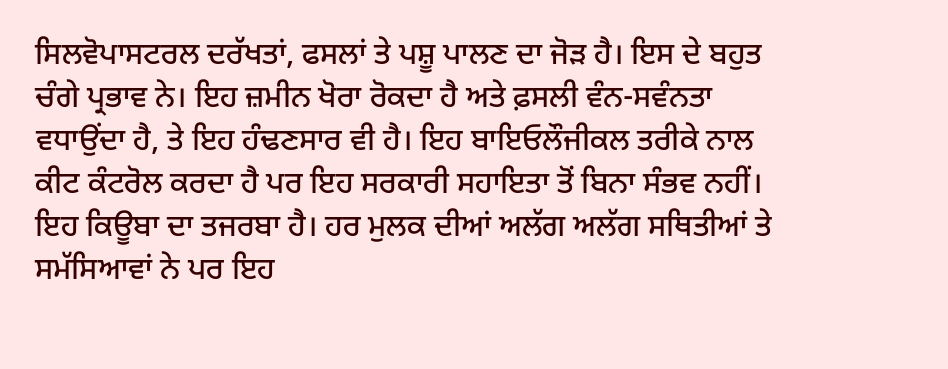ਸਿਲਵੋਪਾਸਟਰਲ ਦਰੱਖਤਾਂ, ਫਸਲਾਂ ਤੇ ਪਸ਼ੂ ਪਾਲਣ ਦਾ ਜੋੜ ਹੈ। ਇਸ ਦੇ ਬਹੁਤ ਚੰਗੇ ਪ੍ਰਭਾਵ ਨੇ। ਇਹ ਜ਼ਮੀਨ ਖੋਰਾ ਰੋਕਦਾ ਹੈ ਅਤੇ ਫ਼ਸਲੀ ਵੰਨ-ਸਵੰਨਤਾ ਵਧਾਉਂਦਾ ਹੈ, ਤੇ ਇਹ ਹੰਢਣਸਾਰ ਵੀ ਹੈ। ਇਹ ਬਾਇਓਲੌਜੀਕਲ ਤਰੀਕੇ ਨਾਲ ਕੀਟ ਕੰਟਰੋਲ ਕਰਦਾ ਹੈ ਪਰ ਇਹ ਸਰਕਾਰੀ ਸਹਾਇਤਾ ਤੋਂ ਬਿਨਾ ਸੰਭਵ ਨਹੀਂ।
ਇਹ ਕਿਊਬਾ ਦਾ ਤਜਰਬਾ ਹੈ। ਹਰ ਮੁਲਕ ਦੀਆਂ ਅਲੱਗ ਅਲੱਗ ਸਥਿਤੀਆਂ ਤੇ ਸਮੱਸਿਆਵਾਂ ਨੇ ਪਰ ਇਹ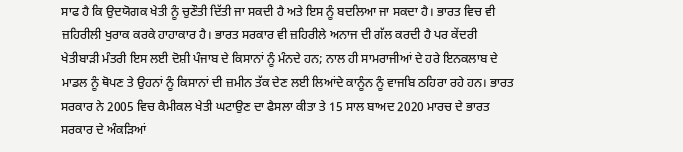ਸਾਫ ਹੈ ਕਿ ਉਦਯੋਗਕ ਖੇਤੀ ਨੂੰ ਚੁਣੌਤੀ ਦਿੱਤੀ ਜਾ ਸਕਦੀ ਹੈ ਅਤੇ ਇਸ ਨੂੰ ਬਦਲਿਆ ਜਾ ਸਕਦਾ ਹੈ। ਭਾਰਤ ਵਿਚ ਵੀ ਜ਼ਹਿਰੀਲੀ ਖੁਰਾਕ ਕਰਕੇ ਹਾਹਾਕਾਰ ਹੈ। ਭਾਰਤ ਸਰਕਾਰ ਵੀ ਜ਼ਹਿਰੀਲੇ ਅਨਾਜ ਦੀ ਗੱਲ ਕਰਦੀ ਹੈ ਪਰ ਕੇਂਦਰੀ ਖੇਤੀਬਾੜੀ ਮੰਤਰੀ ਇਸ ਲਈ ਦੋਸ਼ੀ ਪੰਜਾਬ ਦੇ ਕਿਸਾਨਾਂ ਨੂੰ ਮੰਨਦੇ ਹਨ; ਨਾਲ ਹੀ ਸਾਮਰਾਜੀਆਂ ਦੇ ਹਰੇ ਇਨਕਲਾਬ ਦੇ ਮਾਡਲ ਨੂੰ ਥੋਪਣ ਤੇ ਉਹਨਾਂ ਨੂੰ ਕਿਸਾਨਾਂ ਦੀ ਜ਼ਮੀਨ ਤੱਕ ਦੇਣ ਲਈ ਲਿਆਂਦੇ ਕਾਨੂੰਨ ਨੂੰ ਵਾਜਬਿ ਠਹਿਰਾ ਰਹੇ ਹਨ। ਭਾਰਤ ਸਰਕਾਰ ਨੇ 2005 ਵਿਚ ਕੈਮੀਕਲ ਖੇਤੀ ਘਟਾਉਣ ਦਾ ਫੈਸਲਾ ਕੀਤਾ ਤੇ 15 ਸਾਲ ਬਾਅਦ 2020 ਮਾਰਚ ਦੇ ਭਾਰਤ ਸਰਕਾਰ ਦੇ ਅੰਕੜਿਆਂ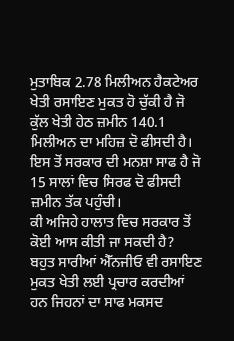ਮੁਤਾਬਿਕ 2.78 ਮਿਲੀਅਨ ਹੈਕਟੇਅਰ ਖੇਤੀ ਰਸਾਇਣ ਮੁਕਤ ਹੋ ਚੁੱਕੀ ਹੈ ਜੋ ਕੁੱਲ ਖੇਤੀ ਹੇਠ ਜ਼ਮੀਨ 140.1 ਮਿਲੀਅਨ ਦਾ ਮਹਿਜ਼ ਦੋ ਫੀਸਦੀ ਹੈ। ਇਸ ਤੋਂ ਸਰਕਾਰ ਦੀ ਮਨਸ਼ਾ ਸਾਫ ਹੈ ਜੋ 15 ਸਾਲਾਂ ਵਿਚ ਸਿਰਫ ਦੋ ਫੀਸਦੀ ਜ਼ਮੀਨ ਤੱਕ ਪਹੁੰਚੀ।
ਕੀ ਅਜਿਹੇ ਹਾਲਾਤ ਵਿਚ ਸਰਕਾਰ ਤੋਂ ਕੋਈ ਆਸ ਕੀਤੀ ਜਾ ਸਕਦੀ ਹੈ? ਬਹੁਤ ਸਾਰੀਆਂ ਐੱਨਜੀਓ ਵੀ ਰਸਾਇਣ ਮੁਕਤ ਖੇਤੀ ਲਈ ਪ੍ਰਚਾਰ ਕਰਦੀਆਂ ਹਨ ਜਿਹਨਾਂ ਦਾ ਸਾਫ ਮਕਸਦ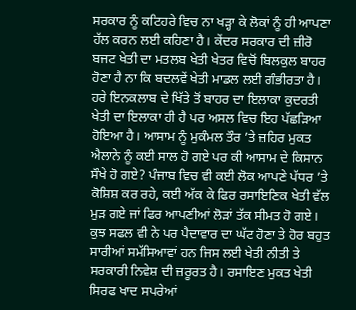ਸਰਕਾਰ ਨੂੰ ਕਟਿਹਰੇ ਵਿਚ ਨਾ ਖੜ੍ਹਾ ਕੇ ਲੋਕਾਂ ਨੂੰ ਹੀ ਆਪਣਾ ਹੱਲ ਕਰਨ ਲਈ ਕਹਿਣਾ ਹੈ। ਕੇਂਦਰ ਸਰਕਾਰ ਦੀ ਜ਼ੀਰੋ ਬਜਟ ਖੇਤੀ ਦਾ ਮਤਲਬ ਖੇਤੀ ਖੇਤਰ ਵਿਚੋਂ ਬਿਲਕੁਲ ਬਾਹਰ ਹੋਣਾ ਹੈ ਨਾ ਕਿ ਬਦਲਵੇਂ ਖੇਤੀ ਮਾਡਲ ਲਈ ਗੰਭੀਰਤਾ ਹੈ। ਹਰੇ ਇਨਕਲਾਬ ਦੇ ਖਿੱਤੇ ਤੋਂ ਬਾਹਰ ਦਾ ਇਲਾਕਾ ਕੁਦਰਤੀ ਖੇਤੀ ਦਾ ਇਲਾਕਾ ਹੀ ਹੈ ਪਰ ਅਸਲ ਵਿਚ ਇਹ ਪੱਛੜਿਆ ਹੋਇਆ ਹੈ। ਆਸਾਮ ਨੂੰ ਮੁਕੰਮਲ ਤੌਰ ’ਤੇ ਜ਼ਹਿਰ ਮੁਕਤ ਐਲਾਨੇ ਨੂੰ ਕਈ ਸਾਲ ਹੋ ਗਏ ਪਰ ਕੀ ਆਸਾਮ ਦੇ ਕਿਸਾਨ ਸੌਖੇ ਹੋ ਗਏ? ਪੰਜਾਬ ਵਿਚ ਵੀ ਕਈ ਲੋਕ ਆਪਣੇ ਪੱਧਰ ’ਤੇ ਕੋਸ਼ਿਸ਼ ਕਰ ਰਹੇ, ਕਈ ਅੱਕ ਕੇ ਫਿਰ ਰਸਾਇਣਿਕ ਖੇਤੀ ਵੱਲ ਮੁੜ ਗਏ ਜਾਂ ਫਿਰ ਆਪਣੀਆਂ ਲੋੜਾਂ ਤੱਕ ਸੀਮਤ ਹੋ ਗਏ। ਕੁਝ ਸਫਲ ਵੀ ਨੇ ਪਰ ਪੈਦਾਵਾਰ ਦਾ ਘੱਟ ਹੋਣਾ ਤੇ ਹੋਰ ਬਹੁਤ ਸਾਰੀਆਂ ਸਮੱਸਿਆਵਾਂ ਹਨ ਜਿਸ ਲਈ ਖੇਤੀ ਨੀਤੀ ਤੇ ਸਰਕਾਰੀ ਨਿਵੇਸ਼ ਦੀ ਜ਼ਰੂਰਤ ਹੈ। ਰਸਾਇਣ ਮੁਕਤ ਖੇਤੀ ਸਿਰਫ ਖਾਦ ਸਪਰੇਆਂ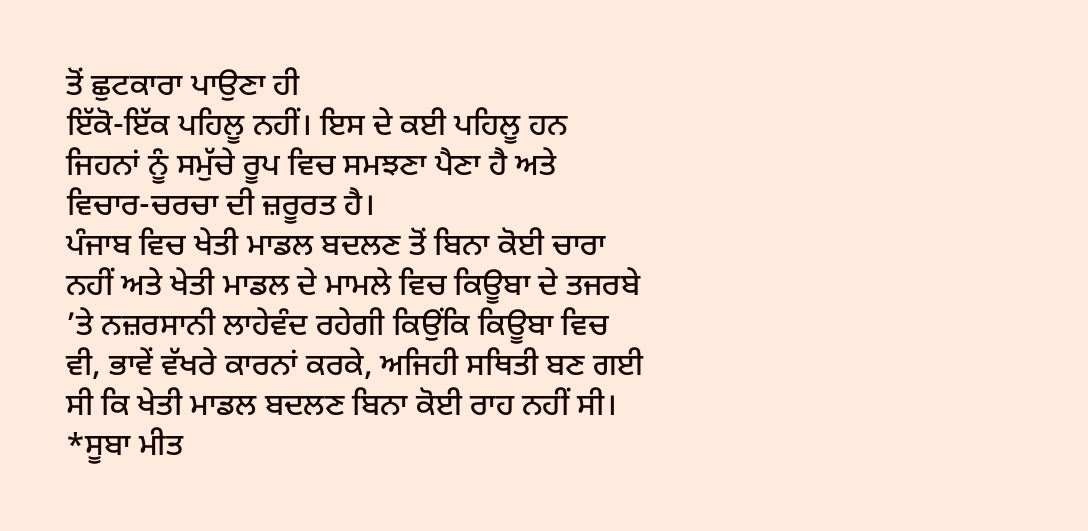ਤੋਂ ਛੁਟਕਾਰਾ ਪਾਉਣਾ ਹੀ
ਇੱਕੋ-ਇੱਕ ਪਹਿਲੂ ਨਹੀਂ। ਇਸ ਦੇ ਕਈ ਪਹਿਲੂ ਹਨ ਜਿਹਨਾਂ ਨੂੰ ਸਮੁੱਚੇ ਰੂਪ ਵਿਚ ਸਮਝਣਾ ਪੈਣਾ ਹੈ ਅਤੇ ਵਿਚਾਰ-ਚਰਚਾ ਦੀ ਜ਼ਰੂਰਤ ਹੈ।
ਪੰਜਾਬ ਵਿਚ ਖੇਤੀ ਮਾਡਲ ਬਦਲਣ ਤੋਂ ਬਿਨਾ ਕੋਈ ਚਾਰਾ ਨਹੀਂ ਅਤੇ ਖੇਤੀ ਮਾਡਲ ਦੇ ਮਾਮਲੇ ਵਿਚ ਕਿਊਬਾ ਦੇ ਤਜਰਬੇ ’ਤੇ ਨਜ਼ਰਸਾਨੀ ਲਾਹੇਵੰਦ ਰਹੇਗੀ ਕਿਉਂਕਿ ਕਿਊਬਾ ਵਿਚ ਵੀ, ਭਾਵੇਂ ਵੱਖਰੇ ਕਾਰਨਾਂ ਕਰਕੇ, ਅਜਿਹੀ ਸਥਿਤੀ ਬਣ ਗਈ ਸੀ ਕਿ ਖੇਤੀ ਮਾਡਲ ਬਦਲਣ ਬਿਨਾ ਕੋਈ ਰਾਹ ਨਹੀਂ ਸੀ।
*ਸੂਬਾ ਮੀਤ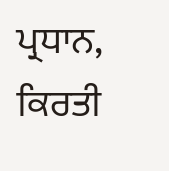ਪ੍ਰਧਾਨ, ਕਿਰਤੀ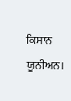ਕਿਸਾਨ ਯੂਨੀਅਨ।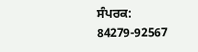ਸੰਪਰਕ: 84279-92567